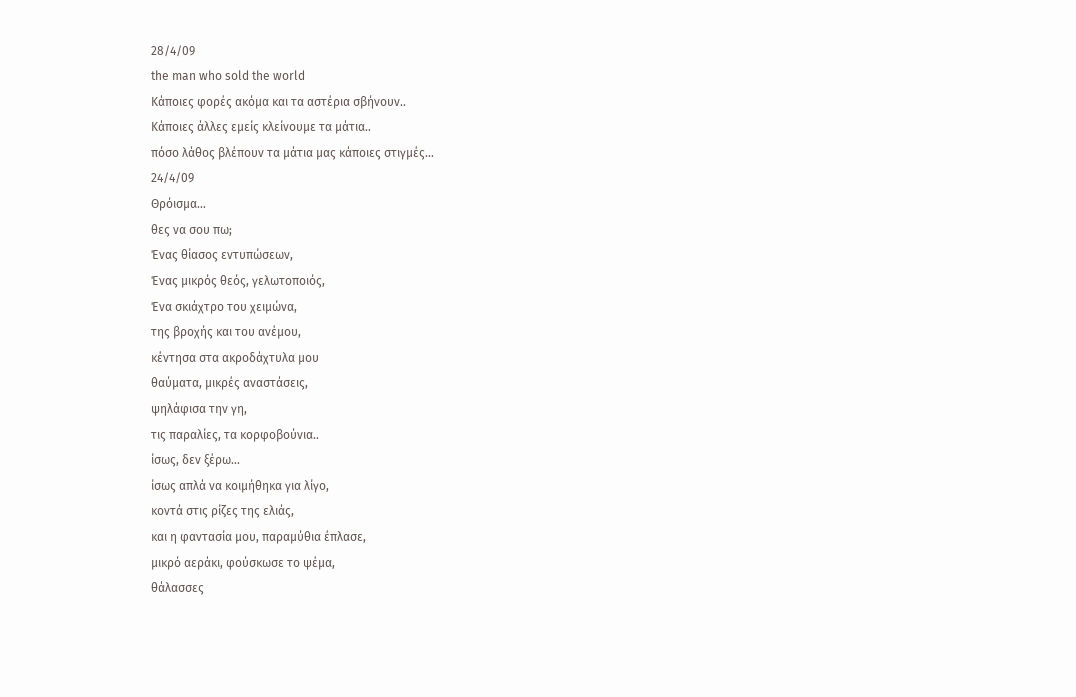28/4/09
the man who sold the world
Κάποιες φορές ακόμα και τα αστέρια σβήνουν..
Κάποιες άλλες εμείς κλείνουμε τα μάτια..
πόσο λάθος βλέπουν τα μάτια μας κάποιες στιγμές...
24/4/09
Θρόισμα...
θες να σου πω;
Ένας θίασος εντυπώσεων,
Ένας μικρός θεός, γελωτοποιός,
Ένα σκιάχτρο του χειμώνα,
της βροχής και του ανέμου,
κέντησα στα ακροδάχτυλα μου
θαύματα, μικρές αναστάσεις,
ψηλάφισα την γη,
τις παραλίες, τα κορφοβούνια..
ίσως, δεν ξέρω...
ίσως απλά να κοιμήθηκα για λίγο,
κοντά στις ρίζες της ελιάς,
και η φαντασία μου, παραμύθια έπλασε,
μικρό αεράκι, φούσκωσε το ψέμα,
θάλασσες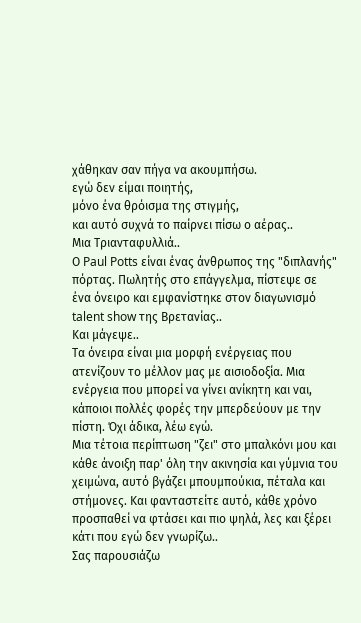χάθηκαν σαν πήγα να ακουμπήσω.
εγώ δεν είμαι ποιητής,
μόνο ένα θρόισμα της στιγμής,
και αυτό συχνά το παίρνει πίσω ο αέρας..
Μια Τριανταφυλλιά..
Ο Paul Potts είναι ένας άνθρωπος της "διπλανής" πόρτας. Πωλητής στο επάγγελμα, πίστεψε σε ένα όνειρο και εμφανίστηκε στον διαγωνισμό talent show της Βρετανίας..
Και μάγεψε..
Τα όνειρα είναι μια μορφή ενέργειας που ατενίζουν το μέλλον μας με αισιοδοξία. Μια ενέργεια που μπορεί να γίνει ανίκητη και ναι, κάποιοι πολλές φορές την μπερδεύουν με την πίστη. Όχι άδικα, λέω εγώ.
Μια τέτοια περίπτωση "ζει" στο μπαλκόνι μου και κάθε άνοιξη παρ' όλη την ακινησία και γύμνια του χειμώνα, αυτό βγάζει μπουμπούκια, πέταλα και στήμονες. Και φανταστείτε αυτό, κάθε χρόνο προσπαθεί να φτάσει και πιο ψηλά, λες και ξέρει κάτι που εγώ δεν γνωρίζω..
Σας παρουσιάζω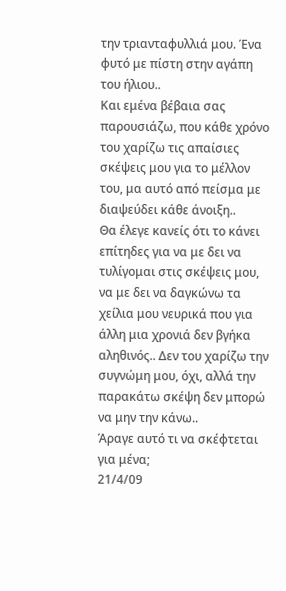την τριανταφυλλιά μου. Ένα φυτό με πίστη στην αγάπη του ήλιου..
Και εμένα βέβαια σας παρουσιάζω, που κάθε χρόνο του χαρίζω τις απαίσιες σκέψεις μου για το μέλλον του, μα αυτό από πείσμα με διαψεύδει κάθε άνοιξη..
Θα έλεγε κανείς ότι το κάνει επίτηδες για να με δει να τυλίγομαι στις σκέψεις μου, να με δει να δαγκώνω τα χείλια μου νευρικά που για άλλη μια χρονιά δεν βγήκα αληθινός.. Δεν του χαρίζω την συγνώμη μου, όχι, αλλά την παρακάτω σκέψη δεν μπορώ να μην την κάνω..
Άραγε αυτό τι να σκέφτεται για μένα;
21/4/09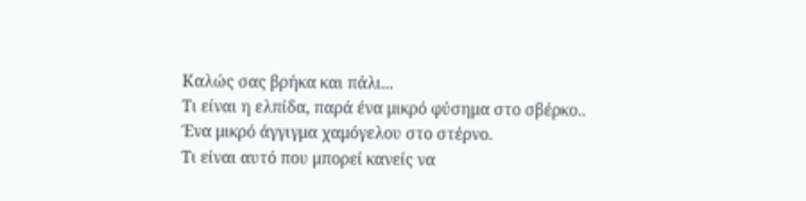Καλώς σας βρήκα και πάλι...
Τι είναι η ελπίδα, παρά ένα μικρό φύσημα στο σβέρκο..
Ένα μικρό άγγιγμα χαμόγελου στο στέρνο.
Τι είναι αυτό που μπορεί κανείς να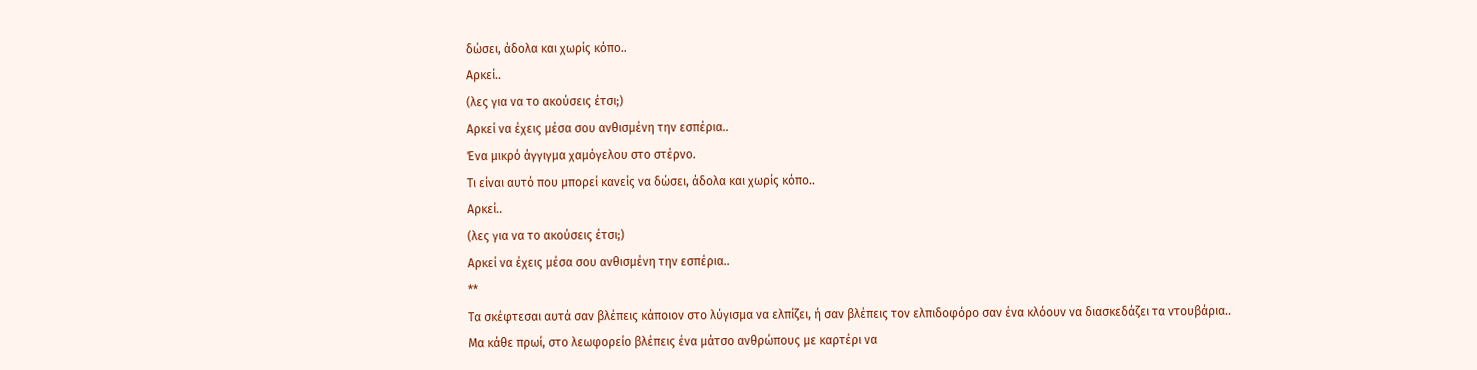δώσει, άδολα και χωρίς κόπο..
Αρκεί..
(λες για να το ακούσεις έτσι;)
Αρκεί να έχεις μέσα σου ανθισμένη την εσπέρια..
Ένα μικρό άγγιγμα χαμόγελου στο στέρνο.
Τι είναι αυτό που μπορεί κανείς να δώσει, άδολα και χωρίς κόπο..
Αρκεί..
(λες για να το ακούσεις έτσι;)
Αρκεί να έχεις μέσα σου ανθισμένη την εσπέρια..
**
Τα σκέφτεσαι αυτά σαν βλέπεις κάποιον στο λύγισμα να ελπίζει, ή σαν βλέπεις τον ελπιδοφόρο σαν ένα κλόουν να διασκεδάζει τα ντουβάρια..
Μα κάθε πρωί, στο λεωφορείο βλέπεις ένα μάτσο ανθρώπους με καρτέρι να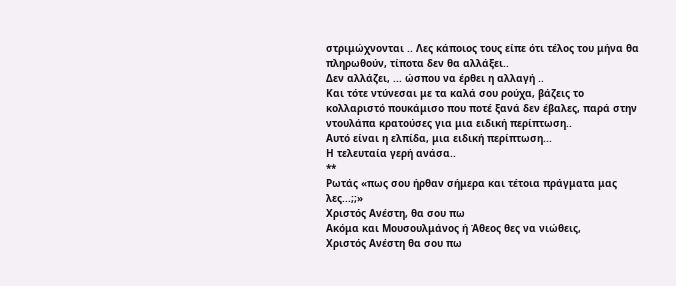στριμώχνονται .. Λες κάποιος τους είπε ότι τέλος του μήνα θα πληρωθούν, τίποτα δεν θα αλλάξει..
Δεν αλλάζει, ... ώσπου να έρθει η αλλαγή ..
Και τότε ντύνεσαι με τα καλά σου ρούχα, βάζεις το κολλαριστό πουκάμισο που ποτέ ξανά δεν έβαλες, παρά στην ντουλάπα κρατούσες για μια ειδική περίπτωση..
Αυτό είναι η ελπίδα, μια ειδική περίπτωση...
Η τελευταία γερή ανάσα..
**
Ρωτάς «πως σου ήρθαν σήμερα και τέτοια πράγματα μας λες...;;»
Χριστός Ανέστη, θα σου πω
Ακόμα και Μουσουλμάνος ή Άθεος θες να νιώθεις,
Χριστός Ανέστη θα σου πω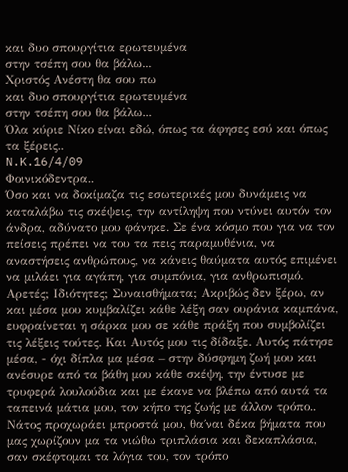και δυο σπουργίτια ερωτευμένα
στην τσέπη σου θα βάλω...
Χριστός Ανέστη θα σου πω
και δυο σπουργίτια ερωτευμένα
στην τσέπη σου θα βάλω...
Όλα κύριε Νίκο είναι εδώ, όπως τα άφησες εσύ και όπως τα ξέρεις..
N.K.16/4/09
Φοινικόδεντρα..
Όσο και να δοκίμαζα τις εσωτερικές μου δυνάμεις να καταλάβω τις σκέψεις, την αντίληψη που ντύνει αυτόν τον άνδρα, αδύνατο μου φάνηκε. Σε ένα κόσμο που για να τον πείσεις πρέπει να του τα πεις παραμυθένια, να αναστήσεις ανθρώπους, να κάνεις θαύματα αυτός επιμένει να μιλάει για αγάπη, για συμπόνια, για ανθρωπισμό. Αρετές; Ιδιότητες; Συναισθήματα; Ακριβώς δεν ξέρω, αν και μέσα μου κυμβαλίζει κάθε λέξη σαν ουράνια καμπάνα, ευφραίνεται η σάρκα μου σε κάθε πράξη που συμβολίζει τις λέξεις τούτες. Και Αυτός μου τις δίδαξε. Αυτός πάτησε μέσα, - όχι δίπλα μα μέσα – στην δύσφημη ζωή μου και ανέσυρε από τα βάθη μου κάθε σκέψη, την έντυσε με τρυφερά λουλούδια και με έκανε να βλέπω από αυτά τα ταπεινά μάτια μου, τον κήπο της ζωής με άλλον τρόπο..
Νάτος προχωράει μπροστά μου, θα΄ναι δέκα βήματα που μας χωρίζουν μα τα νιώθω τριπλάσια και δεκαπλάσια, σαν σκέφτομαι τα λόγια του, τον τρόπο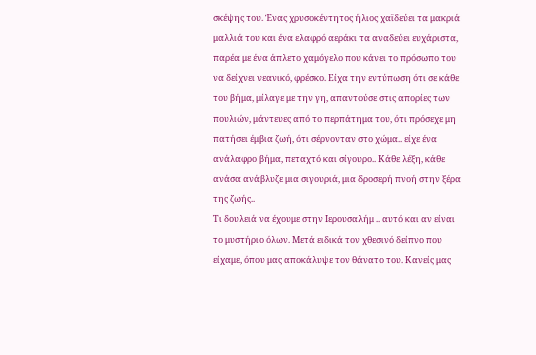σκέψης του. Ένας χρυσοκέντητος ήλιος χαϊδεύει τα μακριά μαλλιά του και ένα ελαφρό αεράκι τα αναδεύει ευχάριστα, παρέα με ένα άπλετο χαμόγελο που κάνει το πρόσωπο του να δείχνει νεανικό, φρέσκο. Είχα την εντύπωση ότι σε κάθε του βήμα, μίλαγε με την γη, απαντούσε στις απορίες των πουλιών, μάντευες από το περπάτημα του, ότι πρόσεχε μη πατήσει έμβια ζωή, ότι σέρνονταν στο χώμα.. είχε ένα ανάλαφρο βήμα, πεταχτό και σίγουρο.. Κάθε λέξη, κάθε ανάσα ανάβλυζε μια σιγουριά, μια δροσερή πνοή στην ξέρα της ζωής..
Τι δουλειά να έχουμε στην Ιερουσαλήμ .. αυτό και αν είναι το μυστήριο όλων. Μετά ειδικά τον χθεσινό δείπνο που είχαμε, όπου μας αποκάλυψε τον θάνατο του. Κανείς μας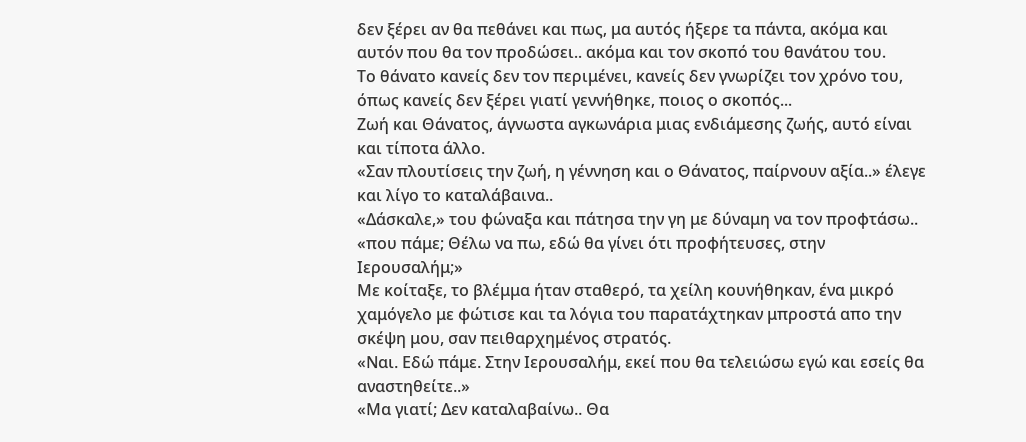δεν ξέρει αν θα πεθάνει και πως, μα αυτός ήξερε τα πάντα, ακόμα και αυτόν που θα τον προδώσει.. ακόμα και τον σκοπό του θανάτου του.
Το θάνατο κανείς δεν τον περιμένει, κανείς δεν γνωρίζει τον χρόνο του, όπως κανείς δεν ξέρει γιατί γεννήθηκε, ποιος ο σκοπός...
Ζωή και Θάνατος, άγνωστα αγκωνάρια μιας ενδιάμεσης ζωής, αυτό είναι και τίποτα άλλο.
«Σαν πλουτίσεις την ζωή, η γέννηση και ο Θάνατος, παίρνουν αξία..» έλεγε και λίγο το καταλάβαινα..
«Δάσκαλε,» του φώναξα και πάτησα την γη με δύναμη να τον προφτάσω.. «που πάμε; Θέλω να πω, εδώ θα γίνει ότι προφήτευσες, στην Ιερουσαλήμ;»
Με κοίταξε, το βλέμμα ήταν σταθερό, τα χείλη κουνήθηκαν, ένα μικρό χαμόγελο με φώτισε και τα λόγια του παρατάχτηκαν μπροστά απο την σκέψη μου, σαν πειθαρχημένος στρατός.
«Ναι. Εδώ πάμε. Στην Ιερουσαλήμ, εκεί που θα τελειώσω εγώ και εσείς θα αναστηθείτε..»
«Μα γιατί; Δεν καταλαβαίνω.. Θα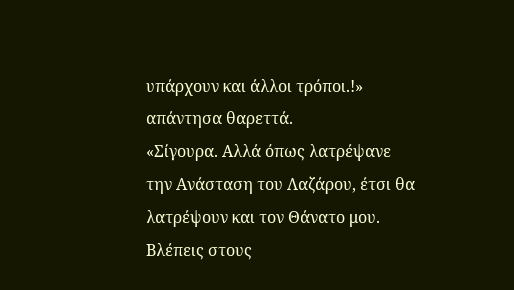υπάρχουν και άλλοι τρόποι.!» απάντησα θαρεττά.
«Σίγουρα. Αλλά όπως λατρέψανε την Ανάσταση του Λαζάρου, έτσι θα λατρέψουν και τον Θάνατο μου. Βλέπεις στους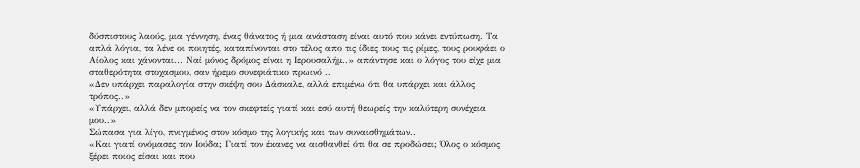δύσπιστους λαούς, μια γέννηση, ένας θάνατος ή μια ανάσταση είναι αυτό που κάνει εντύπωση. Τα απλά λόγια, τα λένε οι ποιητές, καταπίνονται στο τέλος απο τις ίδιες τους τις ρίμες, τους ρουφάει ο Αίολος και χάνονται... Ναί μόνος δρόμος είναι η Ιερουσαλήμ..» απάντησε και ο λόγος του είχε μια σταθερότητα στοχασμου, σαν ήρεμο συνεφιάτικο πρωινό ..
«Δεν υπάρχει παραλογία στην σκέψη σου Δάσκαλε, αλλά επιμένω ότι θα υπάρχει και άλλος τρόπος..»
«Υπάρχει, αλλά δεν μπορείς να τον σκεφτείς γιατί και εσύ αυτή θεωρείς την καλύτερη συνέχεια μου..»
Σώπασα για λίγο, πνιγμένος στον κόσμο της λογικής και των συναισθημάτων..
«Και γιατί ονόμασες τον Ιούδα; Γιατί τον έκανες να αισθανθεί ότι θα σε προδώσει; Όλος ο κόσμος ξέρει ποιος είσαι και που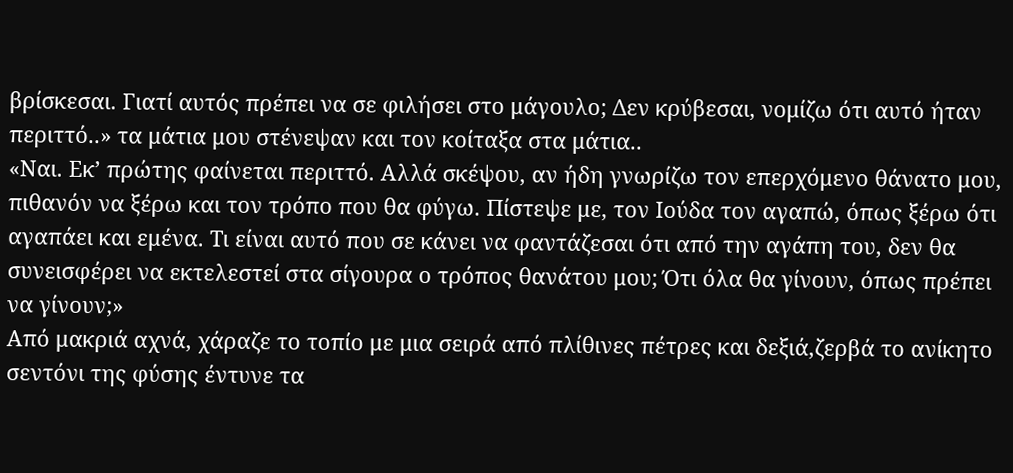βρίσκεσαι. Γιατί αυτός πρέπει να σε φιλήσει στο μάγουλο; Δεν κρύβεσαι, νομίζω ότι αυτό ήταν περιττό..» τα μάτια μου στένεψαν και τον κοίταξα στα μάτια..
«Ναι. Εκ’ πρώτης φαίνεται περιττό. Αλλά σκέψου, αν ήδη γνωρίζω τον επερχόμενο θάνατο μου, πιθανόν να ξέρω και τον τρόπο που θα φύγω. Πίστεψε με, τον Ιούδα τον αγαπώ, όπως ξέρω ότι αγαπάει και εμένα. Τι είναι αυτό που σε κάνει να φαντάζεσαι ότι από την αγάπη του, δεν θα συνεισφέρει να εκτελεστεί στα σίγουρα ο τρόπος θανάτου μου; Ότι όλα θα γίνουν, όπως πρέπει να γίνουν;»
Από μακριά αχνά, χάραζε το τοπίο με μια σειρά από πλίθινες πέτρες και δεξιά,ζερβά το ανίκητο σεντόνι της φύσης έντυνε τα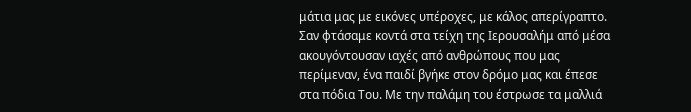μάτια μας με εικόνες υπέροχες, με κάλος απερίγραπτο. Σαν φτάσαμε κοντά στα τείχη της Ιερουσαλήμ από μέσα ακουγόντουσαν ιαχές από ανθρώπους που μας περίμεναν, ένα παιδί βγήκε στον δρόμο μας και έπεσε στα πόδια Του. Με την παλάμη του έστρωσε τα μαλλιά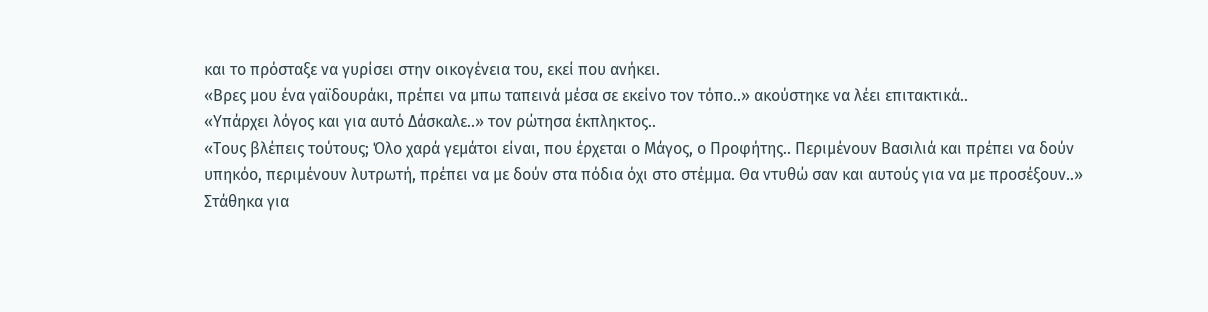και το πρόσταξε να γυρίσει στην οικογένεια του, εκεί που ανήκει.
«Βρες μου ένα γαϊδουράκι, πρέπει να μπω ταπεινά μέσα σε εκείνο τον τόπο..» ακούστηκε να λέει επιτακτικά..
«Υπάρχει λόγος και για αυτό Δάσκαλε..» τον ρώτησα έκπληκτος..
«Τους βλέπεις τούτους; Όλο χαρά γεμάτοι είναι, που έρχεται ο Μάγος, ο Προφήτης.. Περιμένουν Βασιλιά και πρέπει να δούν υπηκόο, περιμένουν λυτρωτή, πρέπει να με δούν στα πόδια όχι στο στέμμα. Θα ντυθώ σαν και αυτούς για να με προσέξουν..»
Στάθηκα για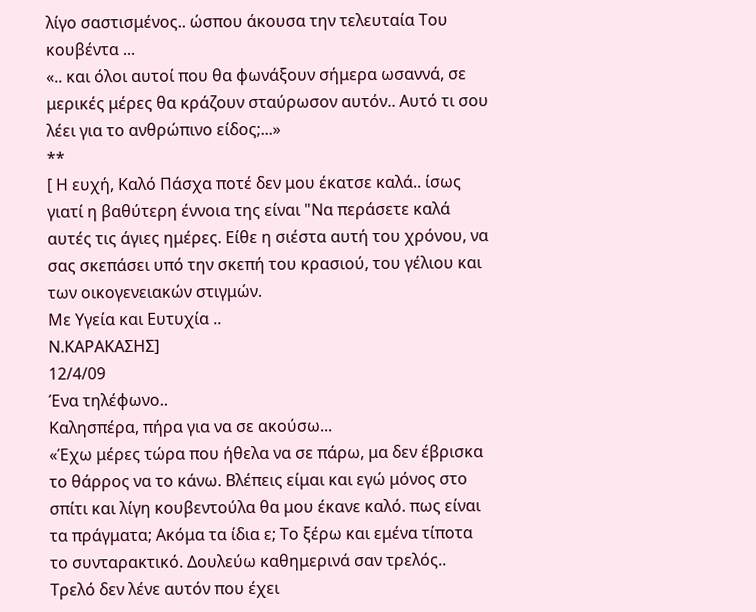λίγο σαστισμένος.. ώσπου άκουσα την τελευταία Του κουβέντα ...
«.. και όλοι αυτοί που θα φωνάξουν σήμερα ωσαννά, σε μερικές μέρες θα κράζουν σταύρωσον αυτόν.. Αυτό τι σου λέει για το ανθρώπινο είδος;...»
**
[ Η ευχή, Καλό Πάσχα ποτέ δεν μου έκατσε καλά.. ίσως γιατί η βαθύτερη έννοια της είναι "Να περάσετε καλά αυτές τις άγιες ημέρες. Είθε η σιέστα αυτή του χρόνου, να σας σκεπάσει υπό την σκεπή του κρασιού, του γέλιου και των οικογενειακών στιγμών.
Με Υγεία και Ευτυχία ..
Ν.ΚΑΡΑΚΑΣΗΣ]
12/4/09
Ένα τηλέφωνο..
Καλησπέρα, πήρα για να σε ακούσω...
«Έχω μέρες τώρα που ήθελα να σε πάρω, μα δεν έβρισκα το θάρρος να το κάνω. Βλέπεις είμαι και εγώ μόνος στο σπίτι και λίγη κουβεντούλα θα μου έκανε καλό. πως είναι τα πράγματα; Ακόμα τα ίδια ε; Το ξέρω και εμένα τίποτα το συνταρακτικό. Δουλεύω καθημερινά σαν τρελός.. Τρελό δεν λένε αυτόν που έχει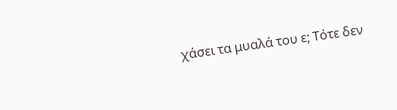χάσει τα μυαλά του ε; Τότε δεν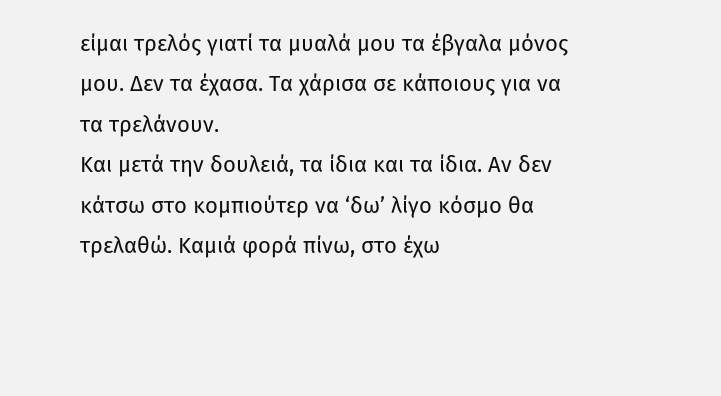είμαι τρελός γιατί τα μυαλά μου τα έβγαλα μόνος μου. Δεν τα έχασα. Τα χάρισα σε κάποιους για να τα τρελάνουν.
Και μετά την δουλειά, τα ίδια και τα ίδια. Αν δεν κάτσω στο κομπιούτερ να ‘δω’ λίγο κόσμο θα τρελαθώ. Καμιά φορά πίνω, στο έχω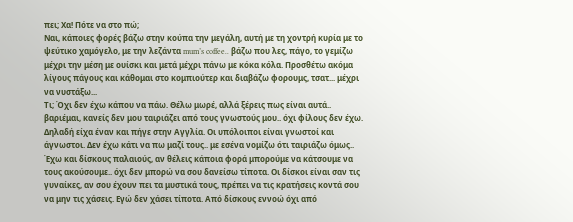πει; Χα! Πότε να στο πώ;
Ναι, κάποιες φορές βάζω στην κούπα την μεγάλη, αυτή με τη χοντρή κυρία με το ψεύτικο χαμόγελο, με την λεζάντα mum’s coffee.. βάζω που λες, πάγο, το γεμίζω μέχρι την μέση με ουίσκι και μετά μέχρι πάνω με κόκα κόλα. Προσθέτω ακόμα λίγους πάγους και κάθομαι στο κομπιούτερ και διαβάζω φορουμς, τσατ... μέχρι να νυστάξω...
Τι; Όχι δεν έχω κάπου να πάω. Θέλω μωρέ, αλλά ξέρεις πως είναι αυτά.. βαριέμαι, κανείς δεν μου ταιριάζει από τους γνωστούς μου.. όχι φίλους δεν έχω. Δηλαδή είχα έναν και πήγε στην Αγγλία. Οι υπόλοιποι είναι γνωστοί και άγνωστοι. Δεν έχω κάτι να πω μαζί τους.. με εσένα νομίζω ότι ταιριάζω όμως..
Έχω και δίσκους παλαιούς, αν θέλεις κάποια φορά μπορούμε να κάτσουμε να τους ακούσουμε.. όχι δεν μπορώ να σου δανείσω τίποτα. Οι δίσκοι είναι σαν τις γυναίκες, αν σου έχουν πει τα μυστικά τους, πρέπει να τις κρατήσεις κοντά σου να μην τις χάσεις. Εγώ δεν χάσει τίποτα. Από δίσκους εννοώ όχι από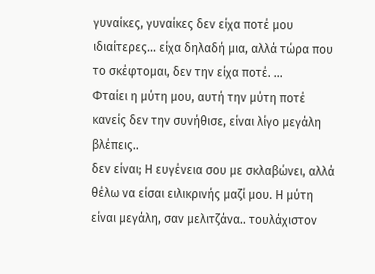γυναίκες, γυναίκες δεν είχα ποτέ μου ιδιαίτερες... είχα δηλαδή μια, αλλά τώρα που το σκέφτομαι, δεν την είχα ποτέ. ...
Φταίει η μύτη μου, αυτή την μύτη ποτέ κανείς δεν την συνήθισε, είναι λίγο μεγάλη βλέπεις..
δεν είναι; Η ευγένεια σου με σκλαβώνει, αλλά θέλω να είσαι ειλικρινής μαζί μου. Η μύτη είναι μεγάλη, σαν μελιτζάνα.. τουλάχιστον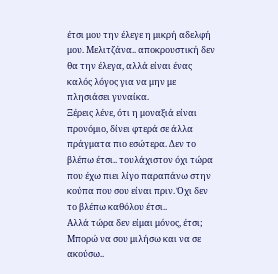έτσι μου την έλεγε η μικρή αδελφή μου. Μελιτζάνα.. αποκρουστική δεν θα την έλεγα, αλλά είναι ένας καλός λόγος για να μην με πλησιάσει γυναίκα.
Ξέρεις λένε, ότι η μοναξιά είναι προνόμιο, δίνει φτερά σε άλλα πράγματα πιο εσώτερα. Δεν το βλέπω έτσι.. τουλάχιστον όχι τώρα που έχω πιει λίγο παραπάνω στην κούπα που σου είναι πριν. Όχι δεν το βλέπω καθόλου έτσι..
Αλλά τώρα δεν είμαι μόνος, έτσι; Μπορώ να σου μιλήσω και να σε ακούσω..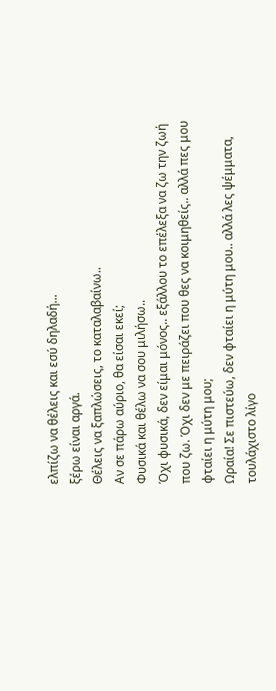ελπίζω να θέλεις και εσύ δηλαδή...
ξέρω είναι αργά.
Θέλεις να ξαπλώσεις, το καταλαβαίνω..
Αν σε πάρω αύριο, θα είσαι εκεί;
Φυσικά και θέλω να σου μιλήσω..
Όχι φυσικά, δεν είμαι μόνος.. εξάλλου το επέλεξα να ζω την ζωή που ζω. Όχι δεν με πειράζει που θες να κοιμηθείς.. αλλά πες μου φταίει η μύτη μου;
Ωραία! Σε πιστεύω, δεν φταίει η μύτη μου.. αλλά λες ψέμματα, τουλάχιστο λίγο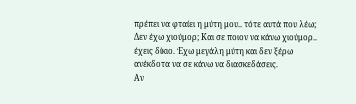πρέπει να φταίει η μύτη μου.. τότε αυτά που λέω; Δεν έχω χιούμορ; Και σε ποιον να κάνω χιούμορ.. έχεις δίκιο. Έχω μεγάλη μύτη και δεν ξέρω ανέκδοτα να σε κάνω να διασκεδάσεις.
Αν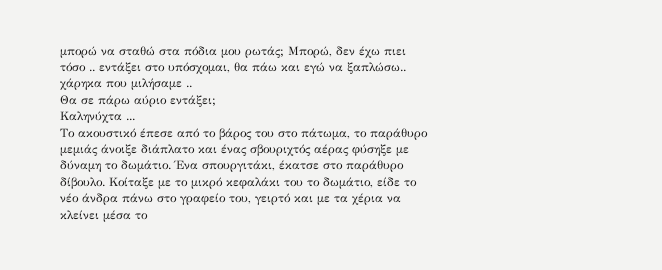μπορώ να σταθώ στα πόδια μου ρωτάς; Μπορώ, δεν έχω πιει τόσο .. εντάξει στο υπόσχομαι, θα πάω και εγώ να ξαπλώσω.. χάρηκα που μιλήσαμε ..
Θα σε πάρω αύριο εντάξει;
Καληνύχτα ...
Το ακουστικό έπεσε από το βάρος του στο πάτωμα, το παράθυρο μεμιάς άνοιξε διάπλατο και ένας σβουριχτός αέρας φύσηξε με δύναμη το δωμάτιο. Ένα σπουργιτάκι, έκατσε στο παράθυρο δίβουλο. Κοίταξε με το μικρό κεφαλάκι του το δωμάτιο, είδε το νέο άνδρα πάνω στο γραφείο του, γειρτό και με τα χέρια να κλείνει μέσα το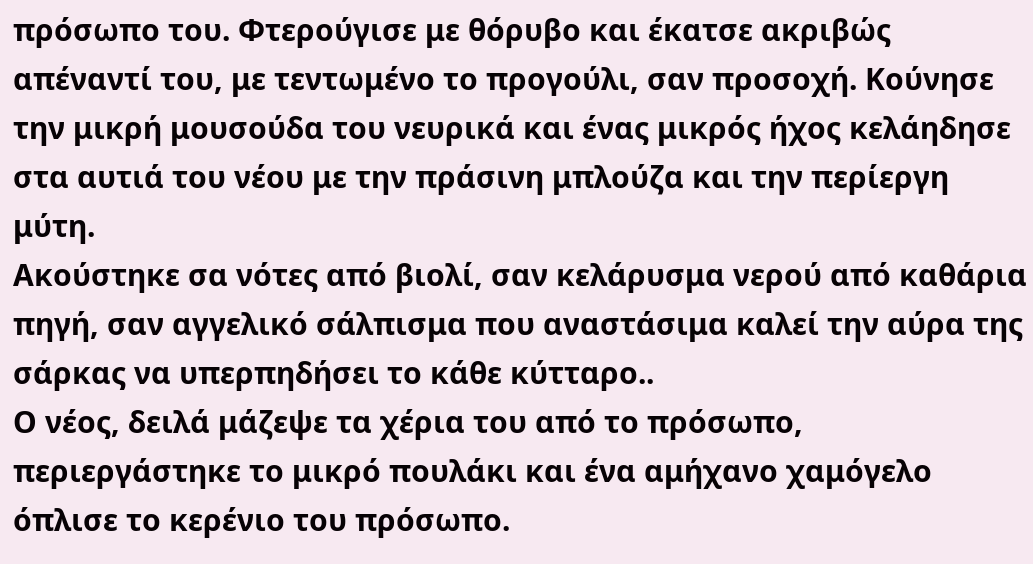πρόσωπο του. Φτερούγισε με θόρυβο και έκατσε ακριβώς απέναντί του, με τεντωμένο το προγούλι, σαν προσοχή. Κούνησε την μικρή μουσούδα του νευρικά και ένας μικρός ήχος κελάηδησε στα αυτιά του νέου με την πράσινη μπλούζα και την περίεργη μύτη.
Ακούστηκε σα νότες από βιολί, σαν κελάρυσμα νερού από καθάρια πηγή, σαν αγγελικό σάλπισμα που αναστάσιμα καλεί την αύρα της σάρκας να υπερπηδήσει το κάθε κύτταρο..
Ο νέος, δειλά μάζεψε τα χέρια του από το πρόσωπο, περιεργάστηκε το μικρό πουλάκι και ένα αμήχανο χαμόγελο όπλισε το κερένιο του πρόσωπο.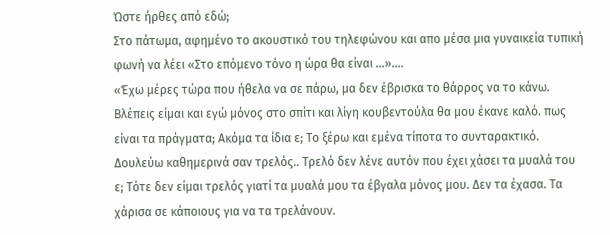Ώστε ήρθες από εδώ;
Στο πάτωμα, αφημένο το ακουστικό του τηλεφώνου και απο μέσα μια γυναικεία τυπική φωνή να λέει «Στο επόμενο τόνο η ώρα θα είναι ...»....
«Έχω μέρες τώρα που ήθελα να σε πάρω, μα δεν έβρισκα το θάρρος να το κάνω. Βλέπεις είμαι και εγώ μόνος στο σπίτι και λίγη κουβεντούλα θα μου έκανε καλό. πως είναι τα πράγματα; Ακόμα τα ίδια ε; Το ξέρω και εμένα τίποτα το συνταρακτικό. Δουλεύω καθημερινά σαν τρελός.. Τρελό δεν λένε αυτόν που έχει χάσει τα μυαλά του ε; Τότε δεν είμαι τρελός γιατί τα μυαλά μου τα έβγαλα μόνος μου. Δεν τα έχασα. Τα χάρισα σε κάποιους για να τα τρελάνουν.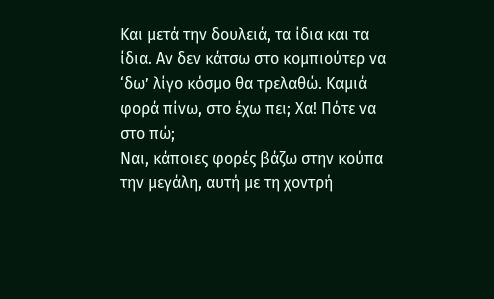Και μετά την δουλειά, τα ίδια και τα ίδια. Αν δεν κάτσω στο κομπιούτερ να ‘δω’ λίγο κόσμο θα τρελαθώ. Καμιά φορά πίνω, στο έχω πει; Χα! Πότε να στο πώ;
Ναι, κάποιες φορές βάζω στην κούπα την μεγάλη, αυτή με τη χοντρή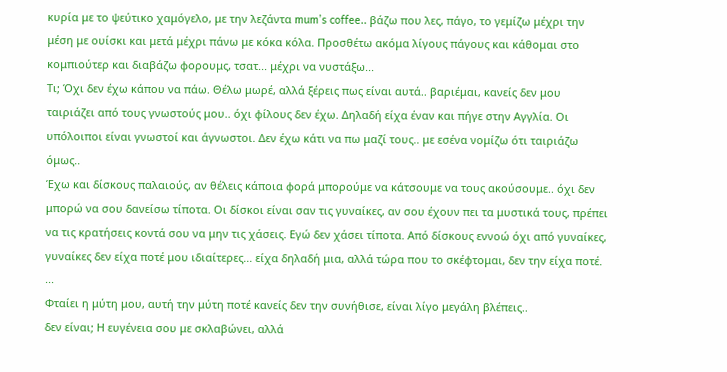κυρία με το ψεύτικο χαμόγελο, με την λεζάντα mum’s coffee.. βάζω που λες, πάγο, το γεμίζω μέχρι την μέση με ουίσκι και μετά μέχρι πάνω με κόκα κόλα. Προσθέτω ακόμα λίγους πάγους και κάθομαι στο κομπιούτερ και διαβάζω φορουμς, τσατ... μέχρι να νυστάξω...
Τι; Όχι δεν έχω κάπου να πάω. Θέλω μωρέ, αλλά ξέρεις πως είναι αυτά.. βαριέμαι, κανείς δεν μου ταιριάζει από τους γνωστούς μου.. όχι φίλους δεν έχω. Δηλαδή είχα έναν και πήγε στην Αγγλία. Οι υπόλοιποι είναι γνωστοί και άγνωστοι. Δεν έχω κάτι να πω μαζί τους.. με εσένα νομίζω ότι ταιριάζω όμως..
Έχω και δίσκους παλαιούς, αν θέλεις κάποια φορά μπορούμε να κάτσουμε να τους ακούσουμε.. όχι δεν μπορώ να σου δανείσω τίποτα. Οι δίσκοι είναι σαν τις γυναίκες, αν σου έχουν πει τα μυστικά τους, πρέπει να τις κρατήσεις κοντά σου να μην τις χάσεις. Εγώ δεν χάσει τίποτα. Από δίσκους εννοώ όχι από γυναίκες, γυναίκες δεν είχα ποτέ μου ιδιαίτερες... είχα δηλαδή μια, αλλά τώρα που το σκέφτομαι, δεν την είχα ποτέ. ...
Φταίει η μύτη μου, αυτή την μύτη ποτέ κανείς δεν την συνήθισε, είναι λίγο μεγάλη βλέπεις..
δεν είναι; Η ευγένεια σου με σκλαβώνει, αλλά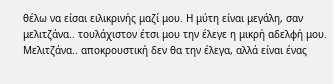θέλω να είσαι ειλικρινής μαζί μου. Η μύτη είναι μεγάλη, σαν μελιτζάνα.. τουλάχιστον έτσι μου την έλεγε η μικρή αδελφή μου. Μελιτζάνα.. αποκρουστική δεν θα την έλεγα, αλλά είναι ένας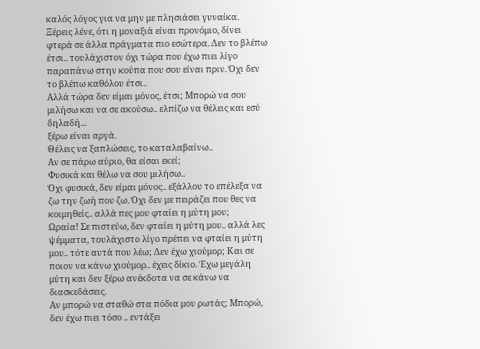καλός λόγος για να μην με πλησιάσει γυναίκα.
Ξέρεις λένε, ότι η μοναξιά είναι προνόμιο, δίνει φτερά σε άλλα πράγματα πιο εσώτερα. Δεν το βλέπω έτσι.. τουλάχιστον όχι τώρα που έχω πιει λίγο παραπάνω στην κούπα που σου είναι πριν. Όχι δεν το βλέπω καθόλου έτσι..
Αλλά τώρα δεν είμαι μόνος, έτσι; Μπορώ να σου μιλήσω και να σε ακούσω.. ελπίζω να θέλεις και εσύ δηλαδή...
ξέρω είναι αργά.
Θέλεις να ξαπλώσεις, το καταλαβαίνω..
Αν σε πάρω αύριο, θα είσαι εκεί;
Φυσικά και θέλω να σου μιλήσω..
Όχι φυσικά, δεν είμαι μόνος.. εξάλλου το επέλεξα να ζω την ζωή που ζω. Όχι δεν με πειράζει που θες να κοιμηθείς.. αλλά πες μου φταίει η μύτη μου;
Ωραία! Σε πιστεύω, δεν φταίει η μύτη μου.. αλλά λες ψέμματα, τουλάχιστο λίγο πρέπει να φταίει η μύτη μου.. τότε αυτά που λέω; Δεν έχω χιούμορ; Και σε ποιον να κάνω χιούμορ.. έχεις δίκιο. Έχω μεγάλη μύτη και δεν ξέρω ανέκδοτα να σε κάνω να διασκεδάσεις.
Αν μπορώ να σταθώ στα πόδια μου ρωτάς; Μπορώ, δεν έχω πιει τόσο .. εντάξει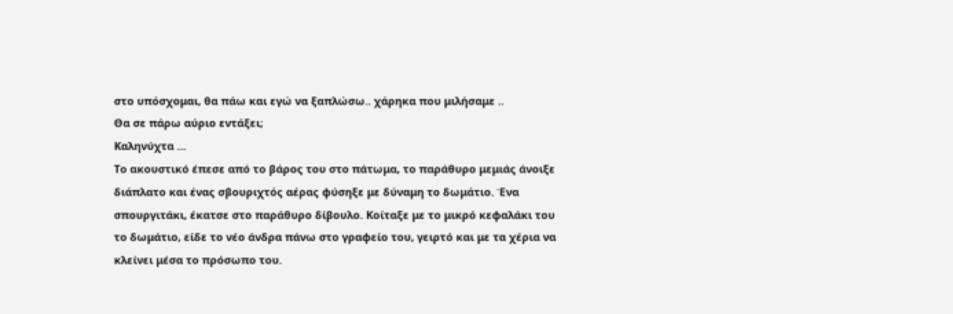στο υπόσχομαι, θα πάω και εγώ να ξαπλώσω.. χάρηκα που μιλήσαμε ..
Θα σε πάρω αύριο εντάξει;
Καληνύχτα ...
Το ακουστικό έπεσε από το βάρος του στο πάτωμα, το παράθυρο μεμιάς άνοιξε διάπλατο και ένας σβουριχτός αέρας φύσηξε με δύναμη το δωμάτιο. Ένα σπουργιτάκι, έκατσε στο παράθυρο δίβουλο. Κοίταξε με το μικρό κεφαλάκι του το δωμάτιο, είδε το νέο άνδρα πάνω στο γραφείο του, γειρτό και με τα χέρια να κλείνει μέσα το πρόσωπο του.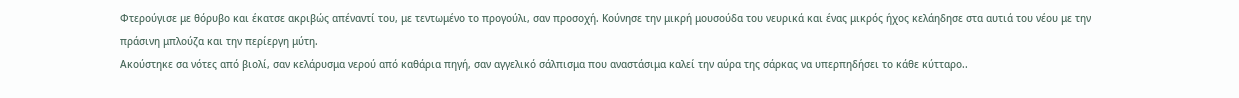Φτερούγισε με θόρυβο και έκατσε ακριβώς απέναντί του, με τεντωμένο το προγούλι, σαν προσοχή. Κούνησε την μικρή μουσούδα του νευρικά και ένας μικρός ήχος κελάηδησε στα αυτιά του νέου με την πράσινη μπλούζα και την περίεργη μύτη.
Ακούστηκε σα νότες από βιολί, σαν κελάρυσμα νερού από καθάρια πηγή, σαν αγγελικό σάλπισμα που αναστάσιμα καλεί την αύρα της σάρκας να υπερπηδήσει το κάθε κύτταρο..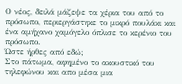Ο νέος, δειλά μάζεψε τα χέρια του από το πρόσωπο, περιεργάστηκε το μικρό πουλάκι και ένα αμήχανο χαμόγελο όπλισε το κερένιο του πρόσωπο.
Ώστε ήρθες από εδώ;
Στο πάτωμα, αφημένο το ακουστικό του τηλεφώνου και απο μέσα μια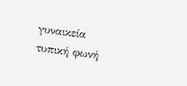γυναικεία τυπική φωνή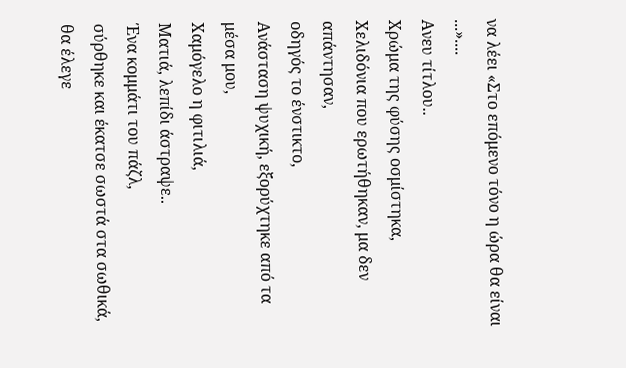να λέει «Στο επόμενο τόνο η ώρα θα είναι ...»....
Ανευ τίτλου..
Χρώμα της φύσης οσμίστηκα,
Χελιδόνια που ερωτήθηκαν, μα δεν απάντησαν,
οδηγός το ένστικτο,
Ανάσταση ψυχική, εξορύχτηκε από τα μέσα μου,
Χαμόγελο η φιτιλιά,
Ματιά, λεπίδι άστραψε..
Ένα κομμάτι του πάζλ,
σύρθηκε και έκατσε σωστά στα σωθικά,
θα έλεγε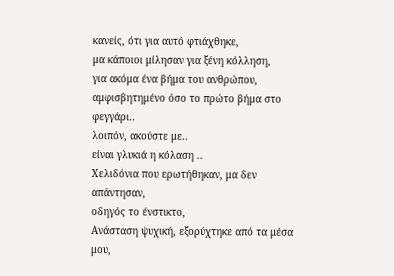κανείς, ότι για αυτό φτιάχθηκε,
μα κάποιοι μίλησαν για ξένη κόλληση,
για ακόμα ένα βήμα του ανθρώπου,
αμφισβητημένο όσο το πρώτο βήμα στο φεγγάρι..
λοιπόν, ακούστε με..
είναι γλυκιά η κόλαση ..
Χελιδόνια που ερωτήθηκαν, μα δεν απάντησαν,
οδηγός το ένστικτο,
Ανάσταση ψυχική, εξορύχτηκε από τα μέσα μου,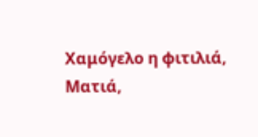Χαμόγελο η φιτιλιά,
Ματιά,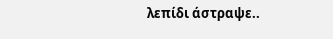λεπίδι άστραψε..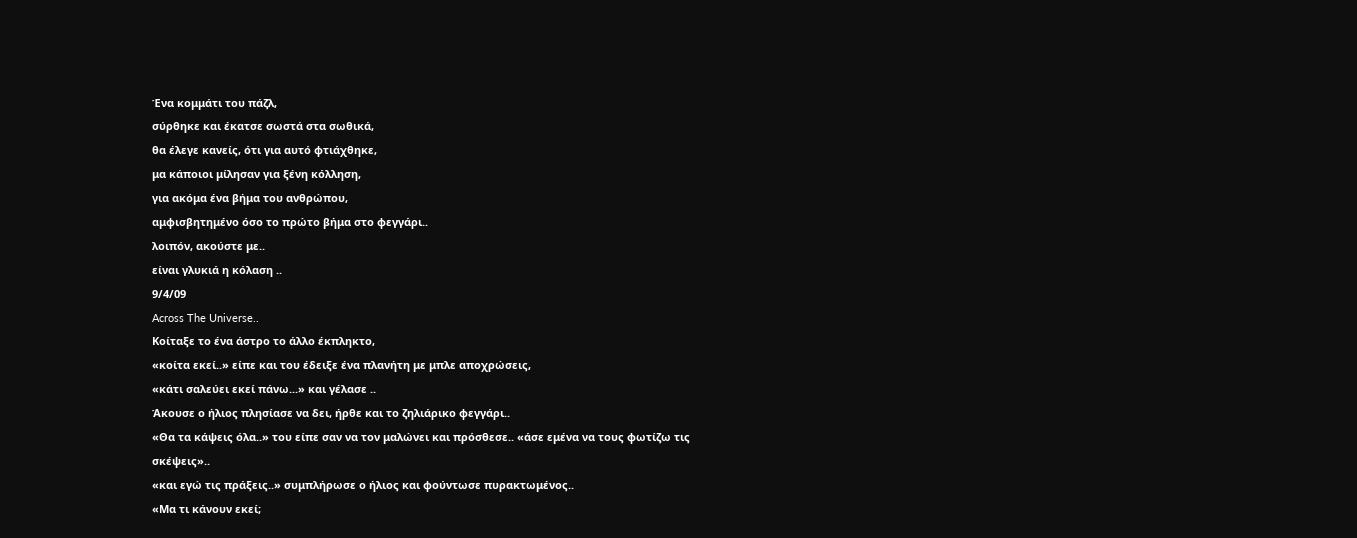Ένα κομμάτι του πάζλ,
σύρθηκε και έκατσε σωστά στα σωθικά,
θα έλεγε κανείς, ότι για αυτό φτιάχθηκε,
μα κάποιοι μίλησαν για ξένη κόλληση,
για ακόμα ένα βήμα του ανθρώπου,
αμφισβητημένο όσο το πρώτο βήμα στο φεγγάρι..
λοιπόν, ακούστε με..
είναι γλυκιά η κόλαση ..
9/4/09
Across The Universe..
Κοίταξε το ένα άστρο το άλλο έκπληκτο,
«κοίτα εκεί..» είπε και του έδειξε ένα πλανήτη με μπλε αποχρώσεις,
«κάτι σαλεύει εκεί πάνω...» και γέλασε ..
Άκουσε ο ήλιος πλησίασε να δει, ήρθε και το ζηλιάρικο φεγγάρι..
«Θα τα κάψεις όλα..» του είπε σαν να τον μαλώνει και πρόσθεσε.. «άσε εμένα να τους φωτίζω τις σκέψεις»..
«και εγώ τις πράξεις..» συμπλήρωσε ο ήλιος και φούντωσε πυρακτωμένος..
«Μα τι κάνουν εκεί;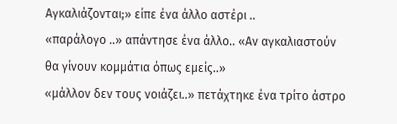Αγκαλιάζονται;» είπε ένα άλλο αστέρι ..
«παράλογο ..» απάντησε ένα άλλο.. «Αν αγκαλιαστούν θα γίνουν κομμάτια όπως εμείς..»
«μάλλον δεν τους νοιάζει..» πετάχτηκε ένα τρίτο άστρο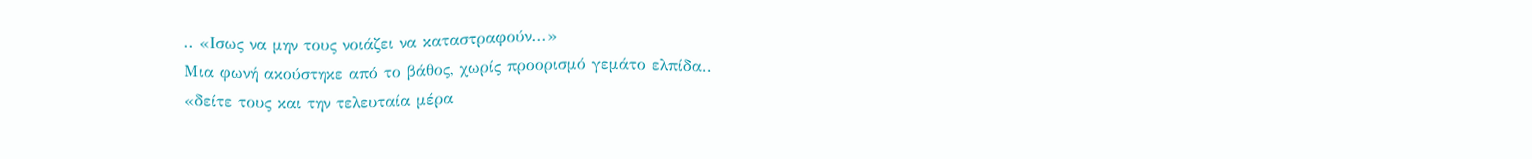.. «Ισως να μην τους νοιάζει να καταστραφούν...»
Μια φωνή ακούστηκε από το βάθος, χωρίς προορισμό γεμάτο ελπίδα..
«δείτε τους και την τελευταία μέρα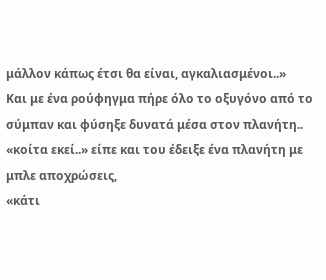μάλλον κάπως έτσι θα είναι, αγκαλιασμένοι..»
Και με ένα ρούφηγμα πήρε όλο το οξυγόνο από το σύμπαν και φύσηξε δυνατά μέσα στον πλανήτη..
«κοίτα εκεί..» είπε και του έδειξε ένα πλανήτη με μπλε αποχρώσεις,
«κάτι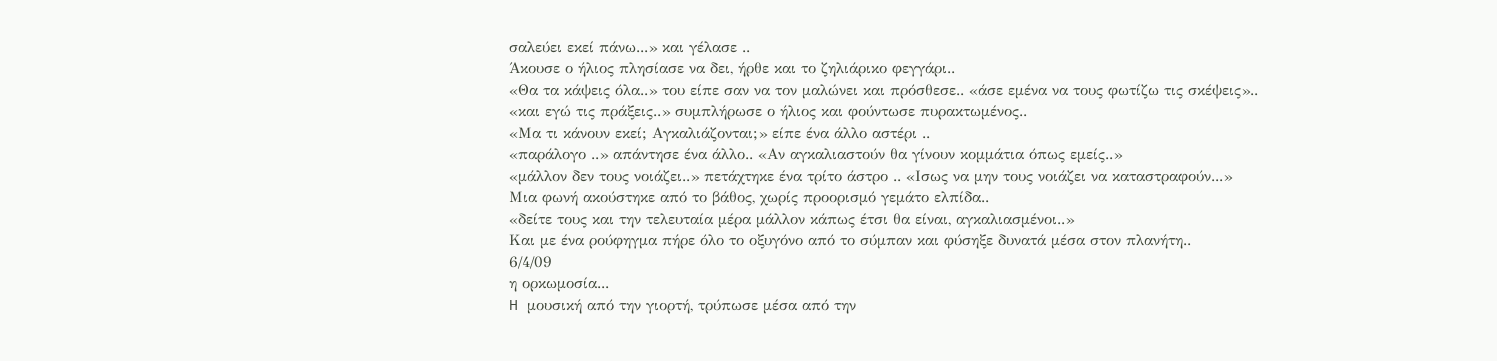σαλεύει εκεί πάνω...» και γέλασε ..
Άκουσε ο ήλιος πλησίασε να δει, ήρθε και το ζηλιάρικο φεγγάρι..
«Θα τα κάψεις όλα..» του είπε σαν να τον μαλώνει και πρόσθεσε.. «άσε εμένα να τους φωτίζω τις σκέψεις»..
«και εγώ τις πράξεις..» συμπλήρωσε ο ήλιος και φούντωσε πυρακτωμένος..
«Μα τι κάνουν εκεί; Αγκαλιάζονται;» είπε ένα άλλο αστέρι ..
«παράλογο ..» απάντησε ένα άλλο.. «Αν αγκαλιαστούν θα γίνουν κομμάτια όπως εμείς..»
«μάλλον δεν τους νοιάζει..» πετάχτηκε ένα τρίτο άστρο .. «Ισως να μην τους νοιάζει να καταστραφούν...»
Μια φωνή ακούστηκε από το βάθος, χωρίς προορισμό γεμάτο ελπίδα..
«δείτε τους και την τελευταία μέρα μάλλον κάπως έτσι θα είναι, αγκαλιασμένοι..»
Και με ένα ρούφηγμα πήρε όλο το οξυγόνο από το σύμπαν και φύσηξε δυνατά μέσα στον πλανήτη..
6/4/09
η ορκωμοσία...
H μουσική από την γιορτή, τρύπωσε μέσα από την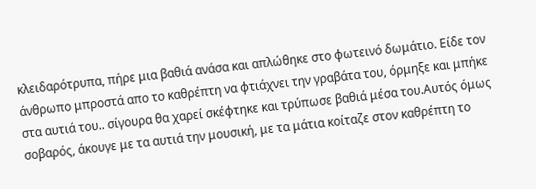κλειδαρότρυπα, πήρε μια βαθιά ανάσα και απλώθηκε στο φωτεινό δωμάτιο. Είδε τον άνθρωπο μπροστά απο το καθρέπτη να φτιάχνει την γραβάτα του, όρμηξε και μπήκε στα αυτιά του.. σίγουρα θα χαρεί σκέφτηκε και τρύπωσε βαθιά μέσα του.Αυτός όμως σοβαρός, άκουγε με τα αυτιά την μουσική, με τα μάτια κοίταζε στον καθρέπτη το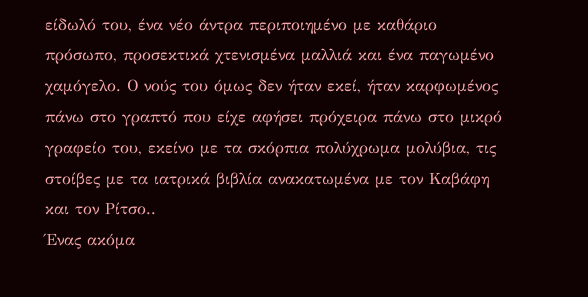είδωλό του, ένα νέο άντρα περιποιημένο με καθάριο πρόσωπο, προσεκτικά χτενισμένα μαλλιά και ένα παγωμένο χαμόγελο. Ο νούς του όμως δεν ήταν εκεί, ήταν καρφωμένος πάνω στο γραπτό που είχε αφήσει πρόχειρα πάνω στο μικρό γραφείο του, εκείνο με τα σκόρπια πολύχρωμα μολύβια, τις στοίβες με τα ιατρικά βιβλία ανακατωμένα με τον Καβάφη και τον Ρίτσο..
Ένας ακόμα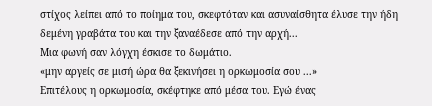στίχος λείπει από το ποίημα του, σκεφτόταν και ασυναίσθητα έλυσε την ήδη δεμένη γραβάτα του και την ξαναέδεσε από την αρχή...
Μια φωνή σαν λόγχη έσκισε το δωμάτιο.
«μην αργείς σε μισή ώρα θα ξεκινήσει η ορκωμοσία σου ...»
Επιτέλους η ορκωμοσία, σκέφτηκε από μέσα του. Εγώ ένας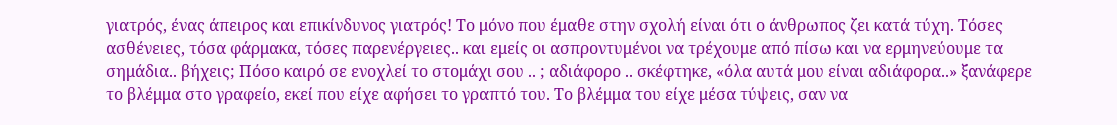γιατρός, ένας άπειρος και επικίνδυνος γιατρός! Το μόνο που έμαθε στην σχολή είναι ότι ο άνθρωπος ζει κατά τύχη. Τόσες ασθένειες, τόσα φάρμακα, τόσες παρενέργειες.. και εμείς οι ασπροντυμένοι να τρέχουμε από πίσω και να ερμηνεύουμε τα σημάδια.. βήχεις; Πόσο καιρό σε ενοχλεί το στομάχι σου .. ; αδιάφορο .. σκέφτηκε, «όλα αυτά μου είναι αδιάφορα..» ξανάφερε το βλέμμα στο γραφείο, εκεί που είχε αφήσει το γραπτό του. Το βλέμμα του είχε μέσα τύψεις, σαν να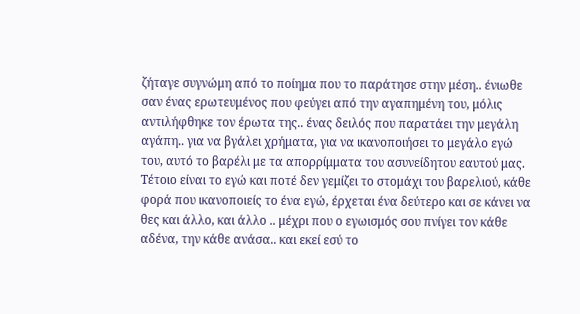ζήταγε συγνώμη από το ποίημα που το παράτησε στην μέση.. ένιωθε σαν ένας ερωτευμένος που φεύγει από την αγαπημένη του, μόλις αντιλήφθηκε τον έρωτα της.. ένας δειλός που παρατάει την μεγάλη αγάπη.. για να βγάλει χρήματα, για να ικανοποιήσει το μεγάλο εγώ του, αυτό το βαρέλι με τα απορρίμματα του ασυνείδητου εαυτού μας. Τέτοιο είναι το εγώ και ποτέ δεν γεμίζει το στομάχι του βαρελιού, κάθε φορά που ικανοποιείς το ένα εγώ, έρχεται ένα δεύτερο και σε κάνει να θες και άλλο, και άλλο .. μέχρι που ο εγωισμός σου πνίγει τον κάθε αδένα, την κάθε ανάσα.. και εκεί εσύ το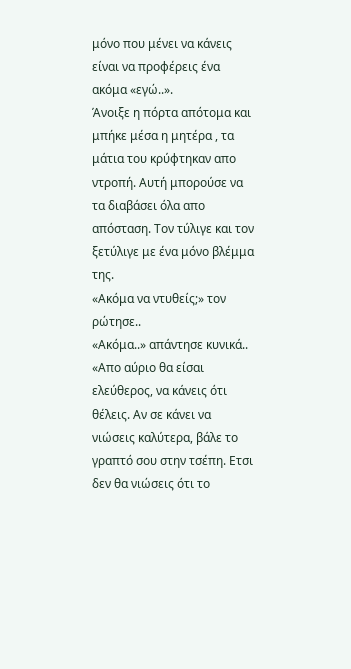μόνο που μένει να κάνεις είναι να προφέρεις ένα ακόμα «εγώ..».
Άνοιξε η πόρτα απότομα και μπήκε μέσα η μητέρα , τα μάτια του κρύφτηκαν απο ντροπή. Αυτή μπορούσε να τα διαβάσει όλα απο απόσταση. Τον τύλιγε και τον ξετύλιγε με ένα μόνο βλέμμα της.
«Ακόμα να ντυθείς;» τον ρώτησε..
«Ακόμα..» απάντησε κυνικά..
«Απο αύριο θα είσαι ελεύθερος, να κάνεις ότι θέλεις. Αν σε κάνει να νιώσεις καλύτερα, βάλε το γραπτό σου στην τσέπη. Ετσι δεν θα νιώσεις ότι το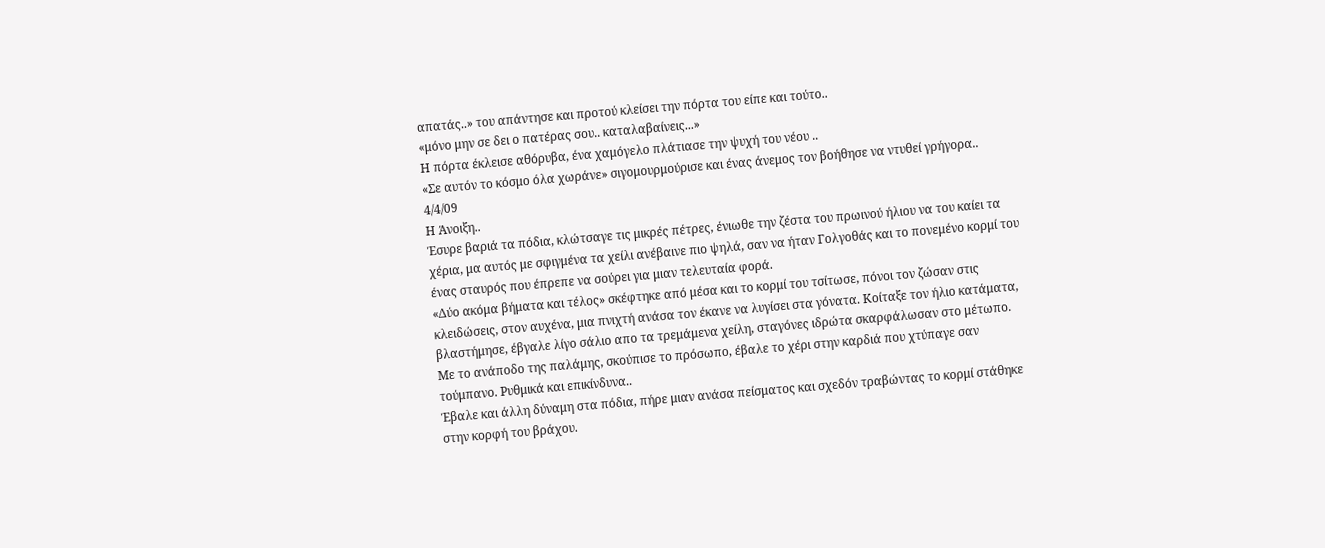απατάς..» του απάντησε και προτού κλείσει την πόρτα του είπε και τούτο..
«μόνο μην σε δει ο πατέρας σου.. καταλαβαίνεις...»
Η πόρτα έκλεισε αθόρυβα, ένα χαμόγελο πλάτιασε την ψυχή του νέου ..
«Σε αυτόν το κόσμο όλα χωράνε» σιγομουρμούρισε και ένας άνεμος τον βοήθησε να ντυθεί γρήγορα..
4/4/09
Η Άνοιξη..
Έσυρε βαριά τα πόδια, κλώτσαγε τις μικρές πέτρες, ένιωθε την ζέστα του πρωινού ήλιου να του καίει τα χέρια, μα αυτός με σφιγμένα τα χείλι ανέβαινε πιο ψηλά, σαν να ήταν Γολγοθάς και το πονεμένο κορμί του ένας σταυρός που έπρεπε να σούρει για μιαν τελευταία φορά.
«Δύο ακόμα βήματα και τέλος» σκέφτηκε από μέσα και το κορμί του τσίτωσε, πόνοι τον ζώσαν στις κλειδώσεις, στον αυχένα, μια πνιχτή ανάσα τον έκανε να λυγίσει στα γόνατα. Κοίταξε τον ήλιο κατάματα, βλαστήμησε, έβγαλε λίγο σάλιο απο τα τρεμάμενα χείλη, σταγόνες ιδρώτα σκαρφάλωσαν στο μέτωπο. Με το ανάποδο της παλάμης, σκούπισε το πρόσωπο, έβαλε το χέρι στην καρδιά που χτύπαγε σαν τούμπανο. Ρυθμικά και επικίνδυνα..
Έβαλε και άλλη δύναμη στα πόδια, πήρε μιαν ανάσα πείσματος και σχεδόν τραβώντας το κορμί στάθηκε στην κορφή του βράχου.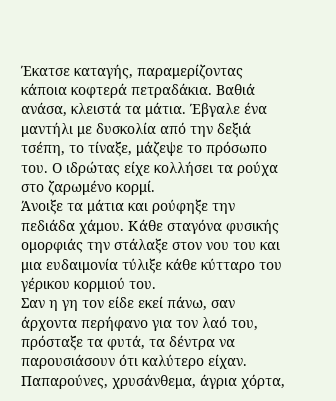Έκατσε καταγής, παραμερίζοντας κάποια κοφτερά πετραδάκια. Βαθιά ανάσα, κλειστά τα μάτια. Έβγαλε ένα μαντήλι με δυσκολία από την δεξιά τσέπη, το τίναξε, μάζεψε το πρόσωπο του. Ο ιδρώτας είχε κολλήσει τα ρούχα στο ζαρωμένο κορμί.
Άνοιξε τα μάτια και ρούφηξε την πεδιάδα χάμου. Κάθε σταγόνα φυσικής ομορφιάς την στάλαξε στον νου του και μια ευδαιμονία τύλιξε κάθε κύτταρο του γέρικου κορμιού του.
Σαν η γη τον είδε εκεί πάνω, σαν άρχοντα περήφανο για τον λαό του, πρόσταξε τα φυτά, τα δέντρα να παρουσιάσουν ότι καλύτερο είχαν. Παπαρούνες, χρυσάνθεμα, άγρια χόρτα,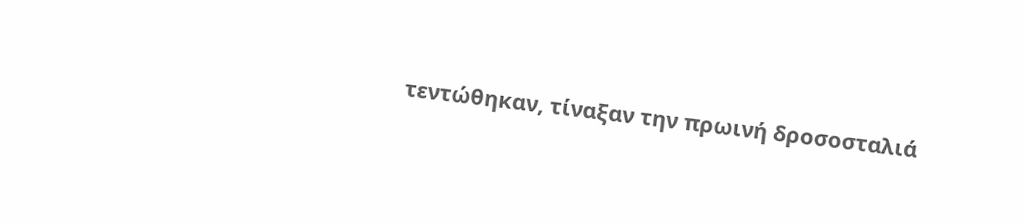τεντώθηκαν, τίναξαν την πρωινή δροσοσταλιά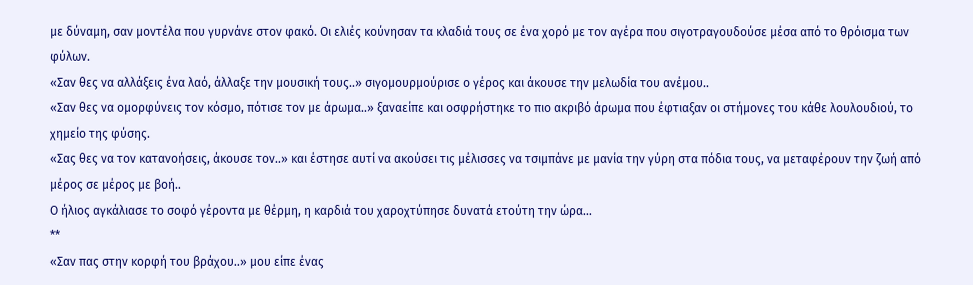με δύναμη, σαν μοντέλα που γυρνάνε στον φακό. Οι ελιές κούνησαν τα κλαδιά τους σε ένα χορό με τον αγέρα που σιγοτραγουδούσε μέσα από το θρόισμα των φύλων.
«Σαν θες να αλλάξεις ένα λαό, άλλαξε την μουσική τους..» σιγομουρμούρισε ο γέρος και άκουσε την μελωδία του ανέμου..
«Σαν θες να ομορφύνεις τον κόσμο, πότισε τον με άρωμα..» ξαναείπε και οσφρήστηκε το πιο ακριβό άρωμα που έφτιαξαν οι στήμονες του κάθε λουλουδιού, το χημείο της φύσης.
«Σας θες να τον κατανοήσεις, άκουσε τον..» και έστησε αυτί να ακούσει τις μέλισσες να τσιμπάνε με μανία την γύρη στα πόδια τους, να μεταφέρουν την ζωή από μέρος σε μέρος με βοή..
Ο ήλιος αγκάλιασε το σοφό γέροντα με θέρμη, η καρδιά του χαροχτύπησε δυνατά ετούτη την ώρα...
**
«Σαν πας στην κορφή του βράχου..» μου είπε ένας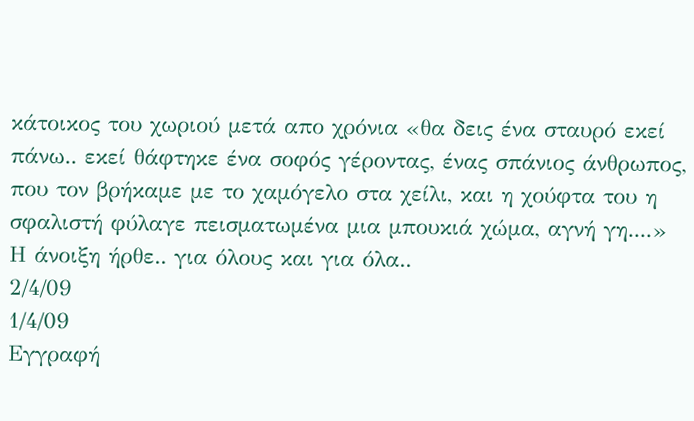κάτοικος του χωριού μετά απο χρόνια «θα δεις ένα σταυρό εκεί πάνω.. εκεί θάφτηκε ένα σοφός γέροντας, ένας σπάνιος άνθρωπος, που τον βρήκαμε με το χαμόγελο στα χείλι, και η χούφτα του η σφαλιστή φύλαγε πεισματωμένα μια μπουκιά χώμα, αγνή γη....»
Η άνοιξη ήρθε.. για όλους και για όλα..
2/4/09
1/4/09
Εγγραφή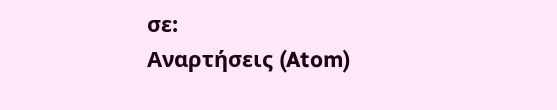σε:
Αναρτήσεις (Atom)